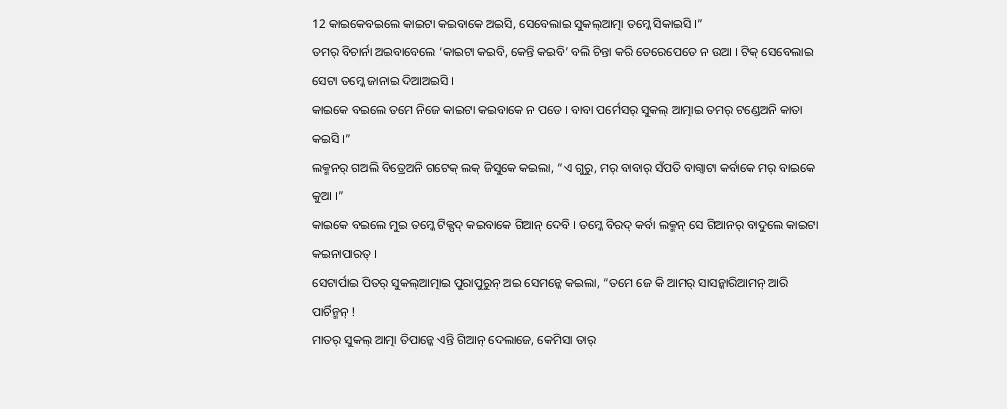12 କାଇକେବଇଲେ କାଇଟା କଇବାକେ ଅଇସି, ସେବେଲାଇ ସୁକଲ୍ଆତ୍ମା ତମ୍କେ ସିକାଇସି ।”
ତମର୍ ବିଚାର୍ନା ଅଇବାବେଲେ ‘କାଇଟା କଇବି, କେନ୍ତି କଇବି’ ବଲି ଚିନ୍ତା କରି ତେରେପେତେ ନ ଉଆ । ଟିକ୍ ସେବେଲାଇ ସେଟା ତମ୍କେ ଜାନାଇ ଦିଆଅଇସି ।
କାଇକେ ବଇଲେ ତମେ ନିଜେ କାଇଟା କଇବାକେ ନ ପଡେ । ବାବା ପର୍ମେସର୍ ସୁକଲ୍ ଆତ୍ମାଇ ତମର୍ ଟଣ୍ଡେଅନି କାତା କଇସି ।”
ଲକ୍ମନର୍ ଗଅଲି ବିତ୍ରେଅନି ଗଟେକ୍ ଲକ୍ ଜିସୁକେ କଇଲା, “ଏ ଗୁରୁ, ମର୍ ବାବାର୍ ସଁପତି ବାଗ୍ବାଟା କର୍ବାକେ ମର୍ ବାଇକେ କୁଆ ।”
କାଇକେ ବଇଲେ ମୁଇ ତମ୍କେ ଟିକ୍ପଦ୍ କଇବାକେ ଗିଆନ୍ ଦେବି । ତମ୍କେ ବିରଦ୍ କର୍ବା ଲକ୍ମନ୍ ସେ ଗିଆନର୍ ବାଦୁଲେ କାଇଟା କଇନାପାରତ୍ ।
ସେଟାର୍ପାଇ ପିତର୍ ସୁକଲ୍ଆତ୍ମାଇ ପୁରାପୁରୁନ୍ ଅଇ ସେମନ୍କେ କଇଲା, “ତମେ ଜେ କି ଆମର୍ ସାସନ୍କାରିଆମନ୍ ଆରି ପାର୍ଚିନ୍ମନ୍ !
ମାତର୍ ସୁକଲ୍ ଆତ୍ମା ତିପାନ୍କେ ଏନ୍ତି ଗିଆନ୍ ଦେଲାଜେ, କେମିସା ତାର୍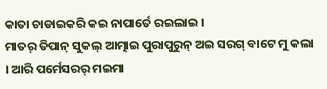କାତା ଚାଡାଇକରି କଇ ନାପାର୍ତେ ରଇଲାଇ ।
ମାତର୍ ତିପାନ୍ ସୁକଲ୍ ଆତ୍ମାଇ ପୁରାପୁରୁନ୍ ଅଇ ସରଗ୍ ବାଟେ ମୁ କଲା । ଆରି ପର୍ମେସରର୍ ମଇମା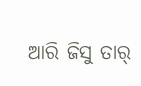ଆରି ଜିସୁ ତାର୍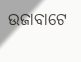ଉଜାବାଟେ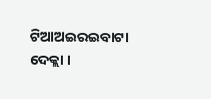ଟିଆଅଇରଇବାଟା ଦେକ୍ଲା ।